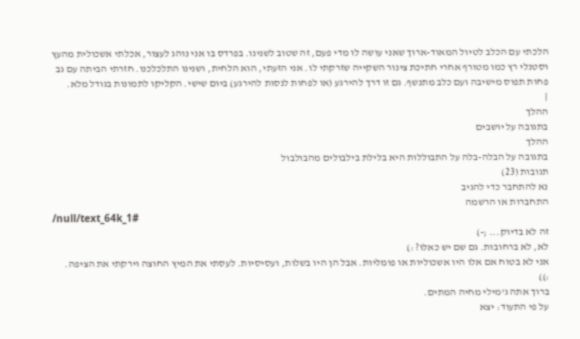הלכתי עם הכלב לטיול המאוד-ארוך שאני עושה לו מדי פעם, זה שטוב לשנינו. בפרדס בו אני נוהג לעצור, אכלתי אשכולית מהעץ וסטנלי רץ כמו מטורף אחרי חתיכת צינור השקייה שזרקתי לו. אני הזעתי, הוא הלחית, ושנינו התלכלכנו. חזרתי הביתה עם גב פחות תפוס מישיבה ועם כלב מתנשף. גם זו דרך להירגע (או לפחות לנסות להירגע) ביום שישי. הקליקו לתמונות בגודל מלא.
|
ההלך
בתגובה על יושבים
ההלך
בתגובה על הבלה-בלה על התבוללות היא בלילת בילבולים מהבולבול
תגובות (23)
נא להתחבר כדי להגיב
התחברות או הרשמה
/null/text_64k_1#
זה לא בדיוק... ;-)
לא, לא ברחובות. גם שם יש כאלו? :)
אני לא בטוח אם אלו היו אשכוליות או פומליות. אבל הן היו בשלות, ועסיסיות. לעסתי את המיץ החוצה וירקתי את הציפה.
:))
ברוך אתה ג'מילי מחיה המתים.
על פי התעוד: יצא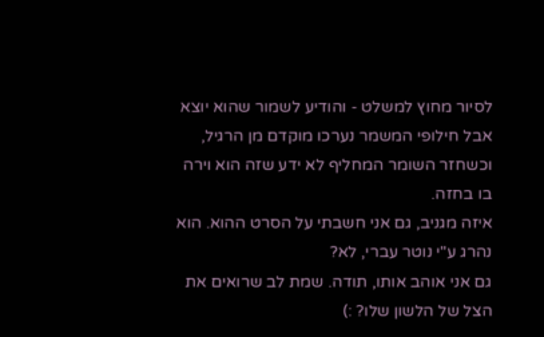לסיור מחוץ למשלט - והודיע לשמור שהוא יוצא
אבל חילופי המשמר נערכו מוקדם מן הרגיל, וכשחזר השומר המחליף לא ידע שזה הוא וירה בו בחזה.
איזה מגניב, גם אני חשבתי על הסרט ההוא. הוא נהרג ע"י נוטר עברי, לא?
גם אני אוהב אותו, תודה. שמת לב שרואים את הצל של הלשון שלו? :)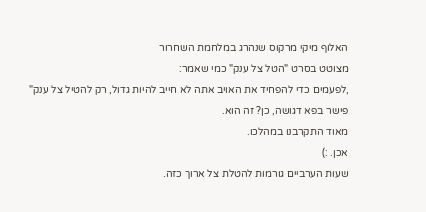האלוף מיקי מרקוס שנהרג במלחמת השחרור
מצוטט בסרט "הטל צל ענק" כמי שאמר:
,לפעמים כדי להפחיד את האויב אתה לא חייב להיות גדול, רק להטיל צל ענק"
פישר בפא דגושה, כן? זה הוא.
מאוד התקרבנו במהלכו.
אכן. :)
שעות הערביים גורמות להטלת צל ארוך כזה.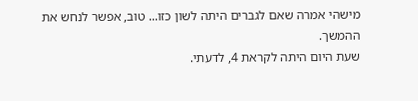מישהי אמרה שאם לגברים היתה לשון כזו... טוב, אפשר לנחש את ההמשך.
שעת היום היתה לקראת 4, לדעתי.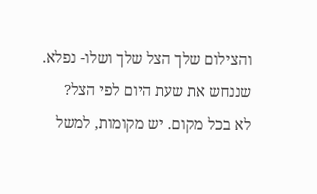והצילום שלך הצל שלך ושלו- נפלא.
שננחש את שעת היום לפי הצל?
לא בכל מקום. יש מקומות, למשל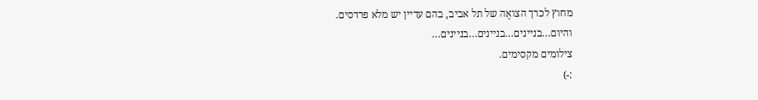מחוץ לכרך הצואֶה של תל אביב, בהם עדיין יש מלא פרדסים.
והיום...בניינים...בניינים...בניינים...
צילומים מקסימים.
:-)